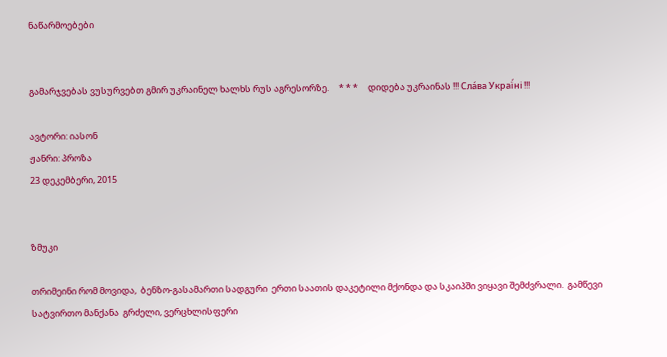ნაწარმოებები


გამარჯვებას ვუსურვებთ გმირ უკრაინელ ხალხს რუს აგრესორზე.     * * *     დიდება უკრაინას !!! Сла́ва Украї́ні !!!

ავტორი: იასონ
ჟანრი: პროზა
23 დეკემბერი, 2015


ზმუკი

თრიმეინი რომ მოვიდა,  ბენზო-გასამართი სადგური  ერთი საათის დაკეტილი მქონდა და სკაიპში ვიყავი შემძვრალი.  გამწევი სატვირთო მანქანა  გრძელი, ვერცხლისფერი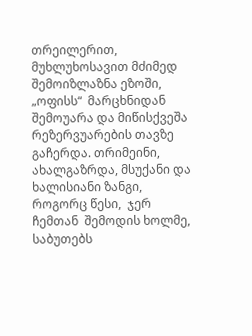თრეილერით, მუხლუხოსავით მძიმედ შემოიზლაზნა ეზოში,  „ოფისს“  მარცხნიდან  შემოუარა და მიწისქვეშა რეზერვუარების თავზე გაჩერდა. თრიმეინი, ახალგაზრდა, მსუქანი და ხალისიანი ზანგი,  როგორც წესი,  ჯერ ჩემთან  შემოდის ხოლმე, საბუთებს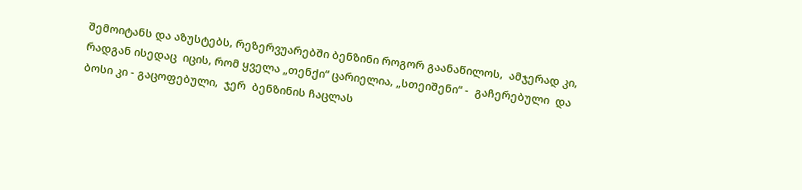შემოიტანს და აზუსტებს, რეზერვუარებში ბენზინი როგორ გაანაწილოს,  ამჯერად კი,  რადგან ისედაც  იცის, რომ ყველა „თენქი“ ცარიელია, „სთეიშენი“ -  გაჩერებული  და  ბოსი კი - გაცოფებული,  ჯერ  ბენზინის ჩაცლას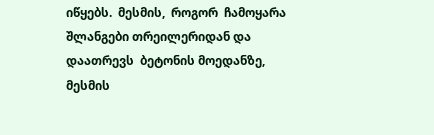იწყებს.  მესმის,  როგორ  ჩამოყარა  შლანგები თრეილერიდან და დაათრევს  ბეტონის მოედანზე,  მესმის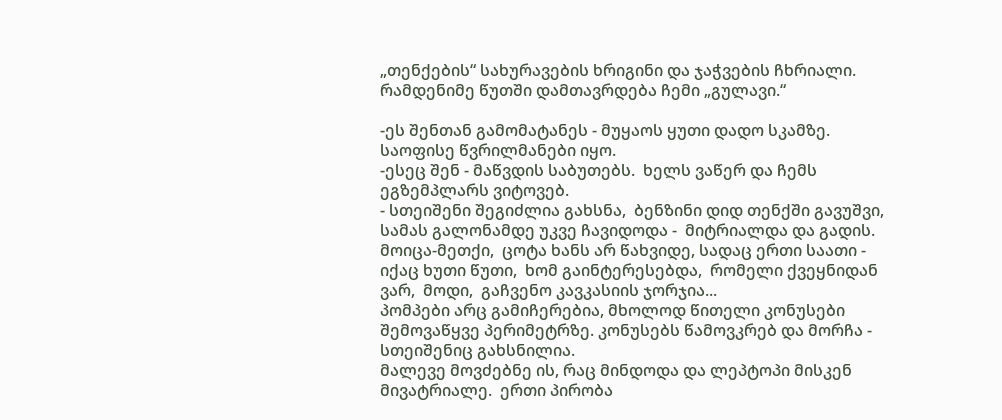„თენქების“ სახურავების ხრიგინი და ჯაჭვების ჩხრიალი.
რამდენიმე წუთში დამთავრდება ჩემი „გულავი.“

-ეს შენთან გამომატანეს - მუყაოს ყუთი დადო სკამზე.  საოფისე წვრილმანები იყო.
-ესეც შენ - მაწვდის საბუთებს.  ხელს ვაწერ და ჩემს ეგზემპლარს ვიტოვებ.
- სთეიშენი შეგიძლია გახსნა,  ბენზინი დიდ თენქში გავუშვი, სამას გალონამდე უკვე ჩავიდოდა -  მიტრიალდა და გადის.
მოიცა-მეთქი,  ცოტა ხანს არ წახვიდე, სადაც ერთი საათი - იქაც ხუთი წუთი,  ხომ გაინტერესებდა,  რომელი ქვეყნიდან ვარ,  მოდი,  გაჩვენო კავკასიის ჯორჯია...
პომპები არც გამიჩერებია, მხოლოდ წითელი კონუსები შემოვაწყვე პერიმეტრზე. კონუსებს წამოვკრებ და მორჩა - სთეიშენიც გახსნილია.
მალევე მოვძებნე ის, რაც მინდოდა და ლეპტოპი მისკენ მივატრიალე.  ერთი პირობა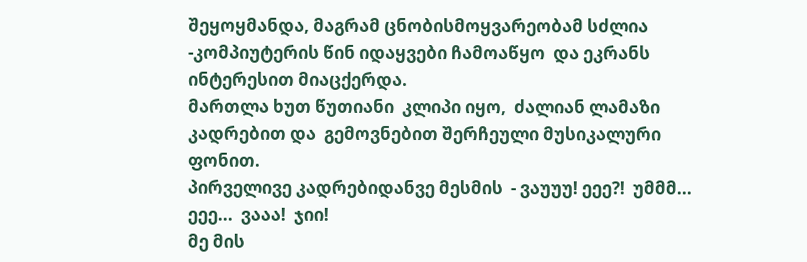შეყოყმანდა, მაგრამ ცნობისმოყვარეობამ სძლია -კომპიუტერის წინ იდაყვები ჩამოაწყო  და ეკრანს  ინტერესით მიაცქერდა.
მართლა ხუთ წუთიანი  კლიპი იყო,  ძალიან ლამაზი კადრებით და  გემოვნებით შერჩეული მუსიკალური ფონით.
პირველივე კადრებიდანვე მესმის  - ვაუუუ! ეეე?!  უმმმ...  ეეე...  ვააა!  ჯიი!
მე მის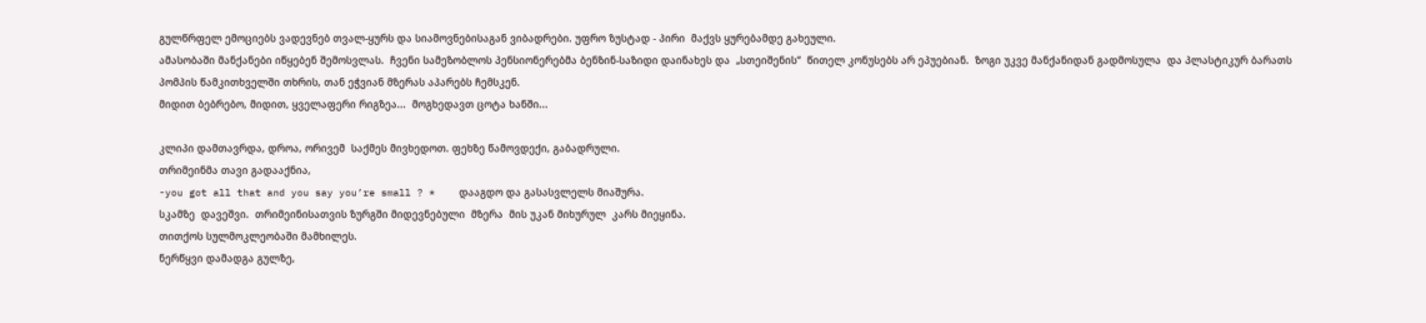გულწრფელ ემოციებს ვადევნებ თვალ-ყურს და სიამოვნებისაგან ვიბადრები. უფრო ზუსტად - პირი  მაქვს ყურებამდე გახეული.
ამასობაში მანქანები იწყებენ შემოსვლას.  ჩვენი სამეზობლოს პენსიონერებმა ბენზინ-საზიდი დაინახეს და  „სთეიშენის“  წითელ კონუსებს არ ეპუებიან.  ზოგი უკვე მანქანიდან გადმოსულა  და პლასტიკურ ბარათს პომპის წამკითხველში თხრის, თან ეჭვიან მზერას აპარებს ჩემსკენ.
მიდით ბებრებო, მიდით, ყველაფერი რიგზეა...  მოგხედავთ ცოტა ხანში...

კლიპი დამთავრდა, დროა, ორივემ  საქმეს მივხედოთ. ფეხზე წამოვდექი, გაბადრული.
თრიმეინმა თავი გადააქნია,
-you got all that and you say you’re small ? *    დააგდო და გასასვლელს მიაშურა.
სკამზე  დავეშვი.  თრიმეინისათვის ზურგში მიდევნებული  მზერა  მის უკან მიხურულ  კარს მიეყინა.
თითქოს სულმოკლეობაში მამხილეს.
ნერწყვი დამადგა გულზე,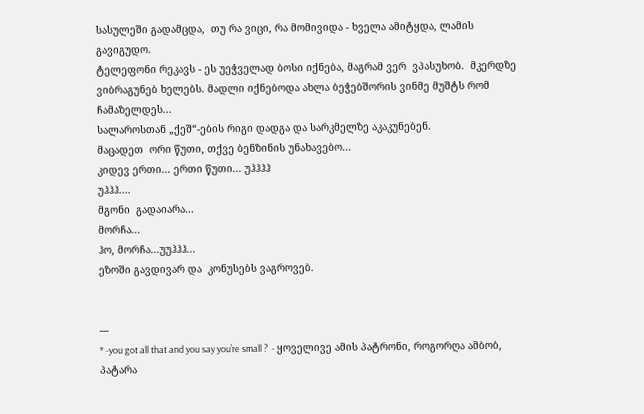სასულეში გადამცდა,  თუ რა ვიცი, რა მომივიდა - ხველა ამიტყდა, ლამის გავიგუდო.
ტელეფონი რეკავს - ეს უეჭველად ბოსი იქნება, მაგრამ ვერ  ვპასუხობ.  მკერდზე  ვიბრაგუნებ ხელებს. მადლი იქნებოდა ახლა ბეჭებშორის ვინმე მუშტს რომ ჩამაზელდეს...
სალაროსთან „ქეშ“-ების რიგი დადგა და სარკმელზე აკაკუნებენ.
მაცადეთ  ორი წუთი, თქვე ბენზინის უნახავებო...
კიდევ ერთი... ერთი წუთი... უჰჰჰჰ
უჰჰჰ....
მგონი  გადაიარა...
მორჩა...
ჰო, მორჩა...უუჰჰჰ...
ეზოში გავდივარ და  კონუსებს ვაგროვებ.


---
* -you got all that and you say you’re small ?  - ყოველივე ამის პატრონი, როგორღა ამბობ, პატარა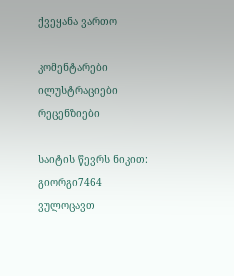ქვეყანა ვართო

კომენტარები ილუსტრაციები რეცენზიები

საიტის წევრს ნიკით:  გიორგი7464 ვულოცავთ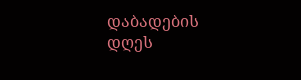დაბადების დღეს